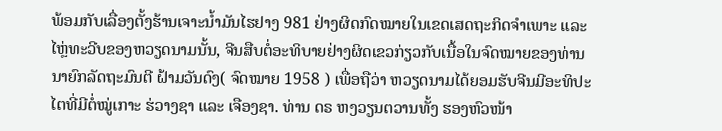ພ້ອມກັບເລື່ອງຕັ້ງຮ້ານເຈາະນ້ຳມັນໄຮຢາງ 981 ຢ່າງຜິດກົດໝາຍໃນເຂດເສດຖະກິດຈຳເພາະ ແລະ ໄຫຼ່ທະວີບຂອງຫວຽດນາມນັ້ນ, ຈີນສືບຕໍ່ອະທິບາຍຢ່າງຜິດເຂວກ່ຽວກັບເນື້ອໃນຈົດໝາຍຂອງທ່ານນາຍົກລັດຖະມົນຕີ ຝ້າມວັນດົງ( ຈົດໝາຍ 1958 ) ເພື່ອຖືວ່າ ຫວຽດນາມໄດ້ຍອມຮັບຈີນມີອະທິປະໄຕທີ່ມີຕໍ່ໝູ່ເກາະ ຮ່ວາງຊາ ແລະ ເຈືອງຊາ. ທ່ານ ດຣ ຫງວຽນຕວານທັ້ງ ຮອງຫົວໜ້າ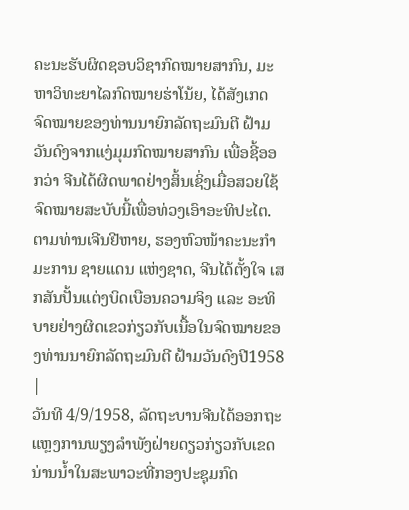ຄະນະຮັບຜິດຊອບວິຊາກົດໝາຍສາກົນ, ມະຫາວິທະຍາໄລກົດໝາຍຮ່າໂນ້ຍ, ໄດ້ສັງເກດ ຈົດໝາຍຂອງທ່ານນາຍົກລັດຖະມົນຕີ ຝ້າມວັນດົງຈາກແງ່ມຸມກົດໝາຍສາກົນ ເພື່ອຊີ້ອອກວ່າ ຈີນໄດ້ຜິດພາດຢ່າງສິ້ນເຊິ່ງເມື່ອສວຍໃຊ້ ຈົດໝາຍສະບັບນີ້ເພື່ອທ່ວງເອົາອະທິປະໄຕ.
ຕາມທ່ານເຈີນຢີຫາຍ, ຮອງຫົວໜ້າຄະນະກຳມະການ ຊາຍແດນ ແຫ່ງຊາດ, ຈີນໄດ້ຕັ້ງໃຈ ເສກສັນປັ້ນແຕ່ງບິດເບືອນຄວາມຈິງ ແລະ ອະທິບາຍຢ່າງຜິດເຂວກ່ຽວກັບເນື້ອໃນຈົດໝາຍຂອງທ່ານນາຍົກລັດຖະມົນຕີ ຝ້າມວັນດົງປີ1958
|
ວັນທີ 4/9/1958, ລັດຖະບານຈີນໄດ້ອອກຖະແຫຼງການພຽງລຳພັງຝ່າຍດຽວກ່ຽວກັບເຂດນ່ານນ້ຳໃນສະພາວະທີ່ກອງປະຊຸມກົດ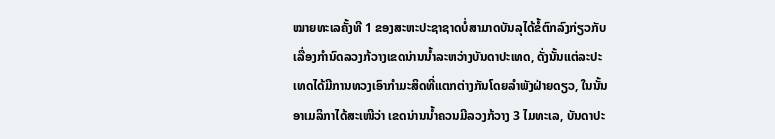ໝາຍທະເລຄັ້ງທີ 1 ຂອງສະຫະປະຊາຊາດບໍ່ສາມາດບັນລຸໄດ້ຂໍ້ຕົກລົງກ່ຽວກັບເລື່ອງກຳນົດລວງກ້ວາງເຂດນ່ານນ້ຳລະຫວ່າງບັນດາປະເທດ, ດັ່ງນັ້ນແຕ່ລະປະເທດໄດ້ມີການທວງເອົາກຳມະສິດທີ່ແຕກຕ່າງກັນໂດຍລຳພັງຝ່າຍດຽວ, ໃນນັ້ນອາເມລິກາໄດ້ສະເໜີວ່າ ເຂດນ່ານນ້ຳຄວນມີລວງກ້ວາງ 3 ໄມທະເລ, ບັນດາປະ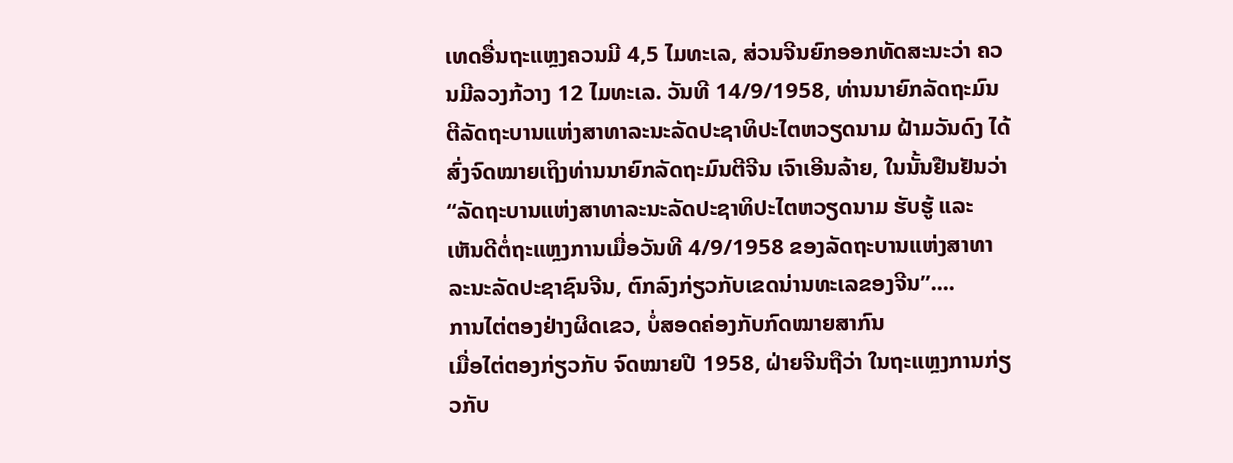ເທດອື່ນຖະແຫຼງຄວນມີ 4,5 ໄມທະເລ, ສ່ວນຈີນຍົກອອກທັດສະນະວ່າ ຄວນມີລວງກ້ວາງ 12 ໄມທະເລ. ວັນທີ 14/9/1958, ທ່ານນາຍົກລັດຖະມົນຕີລັດຖະບານແຫ່ງສາທາລະນະລັດປະຊາທິປະໄຕຫວຽດນາມ ຝ້າມວັນດົງ ໄດ້ສົ່ງຈົດໝາຍເຖິງທ່ານນາຍົກລັດຖະມົນຕີຈີນ ເຈົາເອີນລ້າຍ, ໃນນັ້ນຢືນຢັນວ່າ “ລັດຖະບານແຫ່ງສາທາລະນະລັດປະຊາທິປະໄຕຫວຽດນາມ ຮັບຮູ້ ແລະ ເຫັນດີຕໍ່ຖະແຫຼງການເມື່ອວັນທີ 4/9/1958 ຂອງລັດຖະບານແຫ່ງສາທາລະນະລັດປະຊາຊົນຈີນ, ຕົກລົງກ່ຽວກັບເຂດນ່ານທະເລຂອງຈີນ”....
ການໄຕ່ຕອງຢ່າງຜິດເຂວ, ບໍ່ສອດຄ່ອງກັບກົດໝາຍສາກົນ
ເມື່ອໄຕ່ຕອງກ່ຽວກັບ ຈົດໝາຍປີ 1958, ຝ່າຍຈີນຖືວ່າ ໃນຖະແຫຼງການກ່ຽວກັບ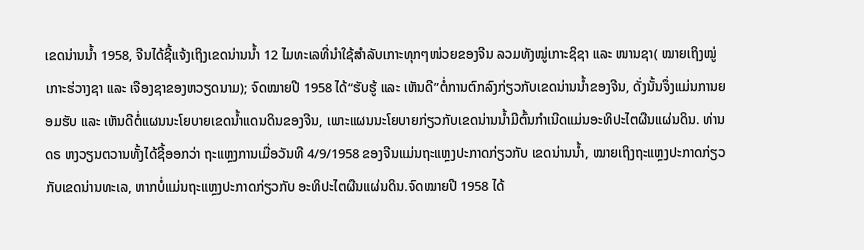ເຂດນ່ານນ້ຳ 1958, ຈີນໄດ້ຊີ້ແຈ້ງເຖິງເຂດນ່ານນ້ຳ 12 ໄມທະເລທີ່ນຳໃຊ້ສຳລັບເກາະທຸກໆໜ່ວຍຂອງຈີນ ລວມທັງໝູ່ເກາະຊິຊາ ແລະ ໜານຊາ( ໝາຍເຖິງໝູ່ເກາະຮ່ວາງຊາ ແລະ ເຈືອງຊາຂອງຫວຽດນາມ); ຈົດໝາຍປີ 1958 ໄດ້“ຮັບຮູ້ ແລະ ເຫັນດີ”ຕໍ່ການຕົກລົງກ່ຽວກັບເຂດນ່ານນ້ຳຂອງຈີນ, ດັ່ງນັ້ນຈຶ່ງແມ່ນການຍອມຮັບ ແລະ ເຫັນດີຕໍ່ແຜນນະໂຍບາຍເຂດນ້ຳແດນດິນຂອງຈີນ, ເພາະແຜນນະໂຍບາຍກ່ຽວກັບເຂດນ່ານນ້ຳມີຕົ້ນກຳເນີດແມ່ນອະທິປະໄຕຜືນແຜ່ນດິນ. ທ່ານ ດຣ ຫງວຽນຕວານທັ້ງໄດ້ຊີ້ອອກວ່າ ຖະແຫຼງການເມື່ອວັນທີ 4/9/1958 ຂອງຈີນແມ່ນຖະແຫຼງປະກາດກ່ຽວກັບ ເຂດນ່ານນ້ຳ, ໝາຍເຖິງຖະແຫຼງປະກາດກ່ຽວກັບເຂດນ່ານທະເລ, ຫາກບໍ່ແມ່ນຖະແຫຼງປະກາດກ່ຽວກັບ ອະທິປະໄຕຜືນແຜ່ນດິນ.ຈົດໝາຍປີ 1958 ໄດ້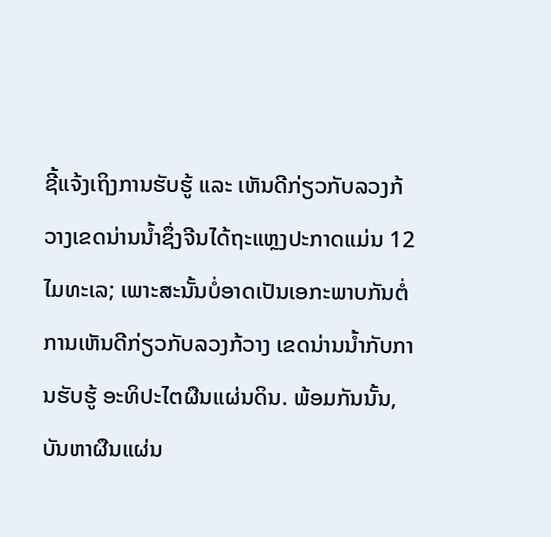ຊີ້ແຈ້ງເຖິງການຮັບຮູ້ ແລະ ເຫັນດີກ່ຽວກັບລວງກ້ວາງເຂດນ່ານນ້ຳຊຶ່ງຈີນໄດ້ຖະແຫຼງປະກາດແມ່ນ 12 ໄມທະເລ; ເພາະສະນັ້ນບໍ່ອາດເປັນເອກະພາບກັນຕໍ່ການເຫັນດີກ່ຽວກັບລວງກ້ວາງ ເຂດນ່ານນ້ຳກັບການຮັບຮູ້ ອະທິປະໄຕຜືນແຜ່ນດິນ. ພ້ອມກັນນັ້ນ, ບັນຫາຜືນແຜ່ນ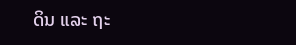ດິນ ແລະ ຖະ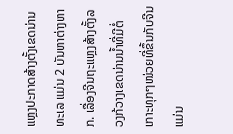ແຫຼງປະກາດສ້າງຕັ້ງເຂດນ່ານທະເລ ແມ່ນ 2 ບັນຫາຕ່າງຫາກ. ເລື່ອງຈີນຖະແຫຼງສ້າງຕັ້ງລວງກ້ວາງເຂດນ່ານນ້ຳທີ່ມີຕໍ່ເກາະທຸກໆໜ່ວຍທີ່ຂຶ້ນກັບຈີນ ແມ່ນ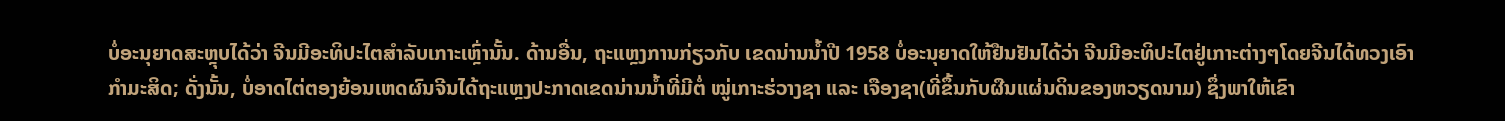ບໍ່ອະນຸຍາດສະຫຼຸບໄດ້ວ່າ ຈີນມີອະທິປະໄຕສຳລັບເກາະເຫຼົ່ານັ້ນ. ດ້ານອື່ນ, ຖະແຫຼງການກ່ຽວກັບ ເຂດນ່ານນ້ຳປີ 1958 ບໍ່ອະນຸຍາດໃຫ້ຢືນຢັນໄດ້ວ່າ ຈີນມີອະທິປະໄຕຢູ່ເກາະຕ່າງໆໂດຍຈີນໄດ້ທວງເອົາກຳມະສິດ; ດັ່ງນັ້ນ, ບໍ່ອາດໄຕ່ຕອງຍ້ອນເຫດຜົນຈີນໄດ້ຖະແຫຼງປະກາດເຂດນ່ານນ້ຳທີ່ມີຕໍ່ ໝູ່ເກາະຮ່ວາງຊາ ແລະ ເຈືອງຊາ(ທີ່ຂຶ້ນກັບຜືນແຜ່ນດິນຂອງຫວຽດນາມ) ຊຶ່ງພາໃຫ້ເຂົາ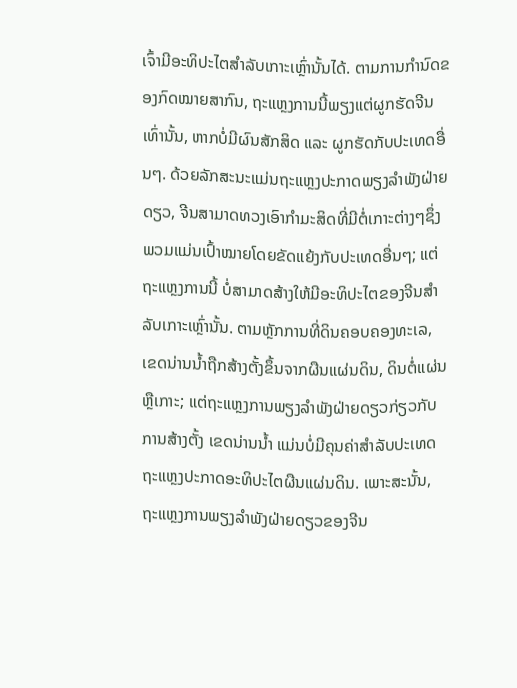ເຈົ້າມີອະທິປະໄຕສຳລັບເກາະເຫຼົ່ານັ້ນໄດ້. ຕາມການກຳນົດຂອງກົດໝາຍສາກົນ, ຖະແຫຼງການນີ້ພຽງແຕ່ຜູກຮັດຈີນເທົ່ານັ້ນ, ຫາກບໍ່ມີຜົນສັກສິດ ແລະ ຜູກຮັດກັບປະເທດອື່ນໆ. ດ້ວຍລັກສະນະແມ່ນຖະແຫຼງປະກາດພຽງລຳພັງຝ່າຍດຽວ, ຈີນສາມາດທວງເອົາກຳມະສິດທີ່ມີຕໍ່ເກາະຕ່າງໆຊຶ່ງພວມແມ່ນເປົ້າໝາຍໂດຍຂັດແຍ້ງກັບປະເທດອື່ນໆ; ແຕ່ຖະແຫຼງການນີ້ ບໍ່ສາມາດສ້າງໃຫ້ມີອະທິປະໄຕຂອງຈີນສຳລັບເກາະເຫຼົ່ານັ້ນ. ຕາມຫຼັກການທີ່ດິນຄອບຄອງທະເລ, ເຂດນ່ານນ້ຳຖືກສ້າງຕັ້ງຂຶ້ນຈາກຜືນແຜ່ນດິນ, ດິນຕໍ່ແຜ່ນຫຼືເກາະ; ແຕ່ຖະແຫຼງການພຽງລຳພັງຝ່າຍດຽວກ່ຽວກັບການສ້າງຕັ້ງ ເຂດນ່ານນ້ຳ ແມ່ນບໍ່ມີຄຸນຄ່າສຳລັບປະເທດຖະແຫຼງປະກາດອະທິປະໄຕຜືນແຜ່ນດິນ. ເພາະສະນັ້ນ, ຖະແຫຼງການພຽງລຳພັງຝ່າຍດຽວຂອງຈີນ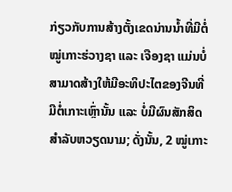ກ່ຽວກັບການສ້າງຕັ້ງເຂດນ່ານນ້ຳທີ່ມີຕໍ່ ໝູ່ເກາະຮ່ວາງຊາ ແລະ ເຈືອງຊາ ແມ່ນບໍ່ສາມາດສ້າງໃຫ້ມີອະທິປະໄຕຂອງຈີນທີ່ມີຕໍ່ເກາະເຫຼົ່ານັ້ນ ແລະ ບໍ່ມີຜົນສັກສິດສຳລັບຫວຽດນາມ; ດັ່ງນັ້ນ, 2 ໝູ່ເກາະ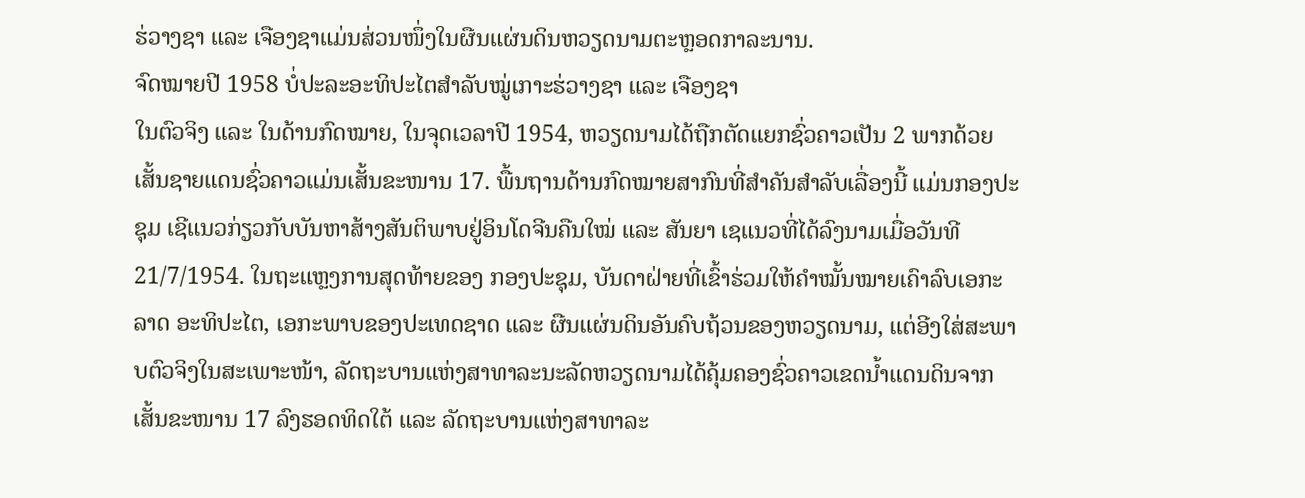ຮ່ວາງຊາ ແລະ ເຈືອງຊາແມ່ນສ່ວນໜຶ່ງໃນຜືນແຜ່ນດິນຫວຽດນາມຕະຫຼອດກາລະນານ.
ຈົດໝາຍປີ 1958 ບໍ່ປະລະອະທິປະໄຕສຳລັບໝູ່ເກາະຮ່ວາງຊາ ແລະ ເຈືອງຊາ
ໃນຕົວຈິງ ແລະ ໃນດ້ານກົດໝາຍ, ໃນຈຸດເວລາປີ 1954, ຫວຽດນາມໄດ້ຖືກຕັດແຍກຊົ່ວຄາວເປັນ 2 ພາກດ້ວຍເສັ້ນຊາຍແດນຊົ່ວຄາວແມ່ນເສັ້ນຂະໜານ 17. ພື້ນຖານດ້ານກົດໝາຍສາກົນທີ່ສຳຄັນສຳລັບເລື່ອງນີ້ ແມ່ນກອງປະຊຸມ ເຊີແນວກ່ຽວກັບບັນຫາສ້າງສັນຕິພາບຢູ່ອິນໂດຈີນຄືນໃໝ່ ແລະ ສັນຍາ ເຊແນວທີ່ໄດ້ລົງນາມເມື່ອວັນທີ 21/7/1954. ໃນຖະແຫຼງການສຸດທ້າຍຂອງ ກອງປະຊຸມ, ບັນດາຝ່າຍທີ່ເຂົ້າຮ່ວມໃຫ້ຄຳໝັ້ນໝາຍເຄົາລົບເອກະລາດ ອະທິປະໄຕ, ເອກະພາບຂອງປະເທດຊາດ ແລະ ຜືນແຜ່ນດິນອັນຄົບຖ້ວນຂອງຫວຽດນາມ, ແຕ່ອີງໃສ່ສະພາບຕົວຈິງໃນສະເພາະໜ້າ, ລັດຖະບານແຫ່ງສາທາລະນະລັດຫວຽດນາມໄດ້ຄຸ້ມຄອງຊົ່ວຄາວເຂດນ້ຳແດນດິນຈາກເສັ້ນຂະໜານ 17 ລົງຮອດທິດໃຕ້ ແລະ ລັດຖະບານແຫ່ງສາທາລະ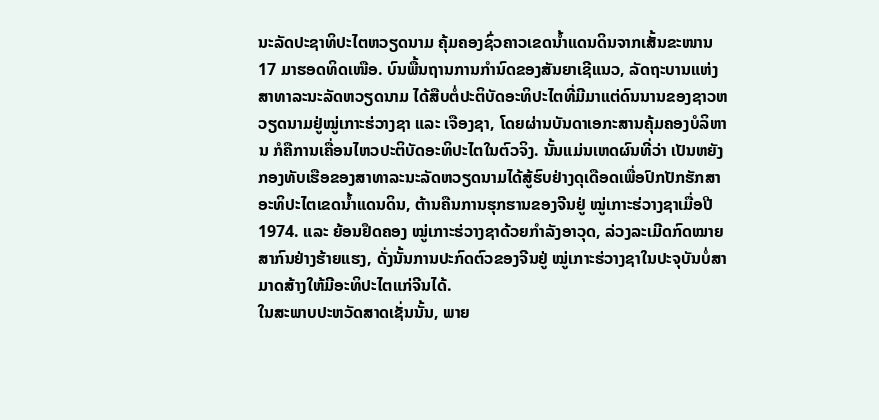ນະລັດປະຊາທິປະໄຕຫວຽດນາມ ຄຸ້ມຄອງຊົ່ວຄາວເຂດນ້ຳແດນດິນຈາກເສັ້ນຂະໜານ 17 ມາຮອດທິດເໜືອ. ບົນພື້ນຖານການກຳນົດຂອງສັນຍາເຊີແນວ, ລັດຖະບານແຫ່ງສາທາລະນະລັດຫວຽດນາມ ໄດ້ສືບຕໍ່ປະຕິບັດອະທິປະໄຕທີ່ມີມາແຕ່ດົນນານຂອງຊາວຫວຽດນາມຢູ່ໝູ່ເກາະຮ່ວາງຊາ ແລະ ເຈືອງຊາ, ໂດຍຜ່ານບັນດາເອກະສານຄຸ້ມຄອງບໍລິຫານ ກໍຄືການເຄື່ອນໄຫວປະຕິບັດອະທິປະໄຕໃນຕົວຈິງ. ນັ້ນແມ່ນເຫດຜົນທີ່ວ່າ ເປັນຫຍັງກອງທັບເຮືອຂອງສາທາລະນະລັດຫວຽດນາມໄດ້ສູ້ຮົບຢ່າງດຸເດືອດເພື່ອປົກປັກຮັກສາອະທິປະໄຕເຂດນ້ຳແດນດິນ, ຕ້ານຄືນການຮຸກຮານຂອງຈີນຢູ່ ໝູ່ເກາະຮ່ວາງຊາເມື່ອປີ 1974. ແລະ ຍ້ອນຢຶດຄອງ ໝູ່ເກາະຮ່ວາງຊາດ້ວຍກຳລັງອາວຸດ, ລ່ວງລະເມີດກົດໝາຍສາກົນຢ່າງຮ້າຍແຮງ, ດັ່ງນັ້ນການປະກົດຕົວຂອງຈີນຢູ່ ໝູ່ເກາະຮ່ວາງຊາໃນປະຈຸບັນບໍ່ສາມາດສ້າງໃຫ້ມີອະທິປະໄຕແກ່ຈີນໄດ້.
ໃນສະພາບປະຫວັດສາດເຊັ່ນນັ້ນ, ພາຍ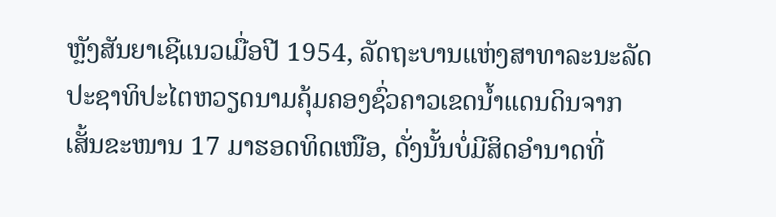ຫຼັງສັນຍາເຊີແນວເມື່ອປີ 1954, ລັດຖະບານແຫ່ງສາທາລະນະລັດປະຊາທິປະໄຕຫວຽດນາມຄຸ້ມຄອງຊົ່ວຄາວເຂດນ້ຳແດນດິນຈາກເສັ້ນຂະໜານ 17 ມາຮອດທິດເໜືອ, ດັ່ງນັ້ນບໍ່ມີສິດອຳນາດທີ່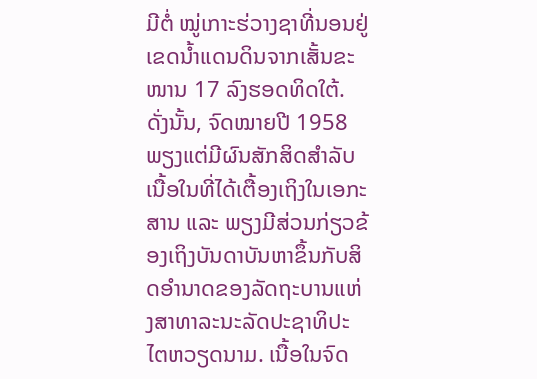ມີຕໍ່ ໝູ່ເກາະຮ່ວາງຊາທີ່ນອນຢູ່ເຂດນ້ຳແດນດິນຈາກເສັ້ນຂະໜານ 17 ລົງຮອດທິດໃຕ້. ດັ່ງນັ້ນ, ຈົດໝາຍປີ 1958 ພຽງແຕ່ມີຜົນສັກສິດສຳລັບເນື້ອໃນທີ່ໄດ້ເຕື້ອງເຖິງໃນເອກະສານ ແລະ ພຽງມີສ່ວນກ່ຽວຂ້ອງເຖິງບັນດາບັນຫາຂຶ້ນກັບສິດອຳນາດຂອງລັດຖະບານແຫ່ງສາທາລະນະລັດປະຊາທິປະໄຕຫວຽດນາມ. ເນື້ອໃນຈົດ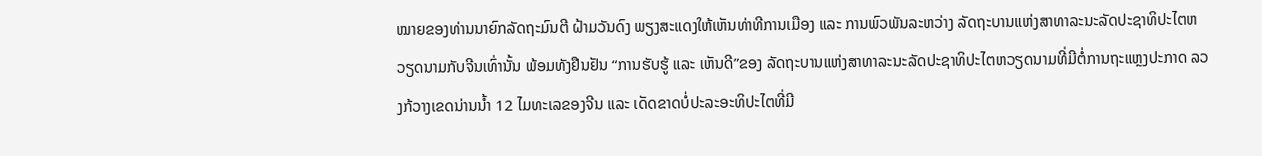ໝາຍຂອງທ່ານນາຍົກລັດຖະມົນຕີ ຝ້າມວັນດົງ ພຽງສະແດງໃຫ້ເຫັນທ່າທີການເມືອງ ແລະ ການພົວພັນລະຫວ່າງ ລັດຖະບານແຫ່ງສາທາລະນະລັດປະຊາທິປະໄຕຫວຽດນາມກັບຈີນເທົ່ານັ້ນ ພ້ອມທັງຢືນຢັນ “ການຮັບຮູ້ ແລະ ເຫັນດີ”ຂອງ ລັດຖະບານແຫ່ງສາທາລະນະລັດປະຊາທິປະໄຕຫວຽດນາມທີ່ມີຕໍ່ການຖະແຫຼງປະກາດ ລວງກ້ວາງເຂດນ່ານນ້ຳ 12 ໄມທະເລຂອງຈີນ ແລະ ເດັດຂາດບໍ່ປະລະອະທິປະໄຕທີ່ມີ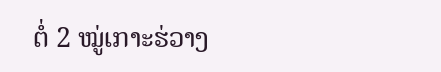ຕໍ່ 2 ໝູ່ເກາະຮ່ວາງ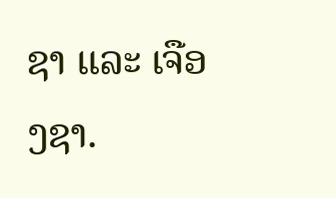ຊາ ແລະ ເຈືອງຊາ.